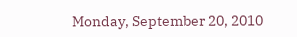Monday, September 20, 2010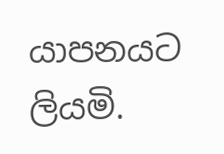යාපනයට ලියමි.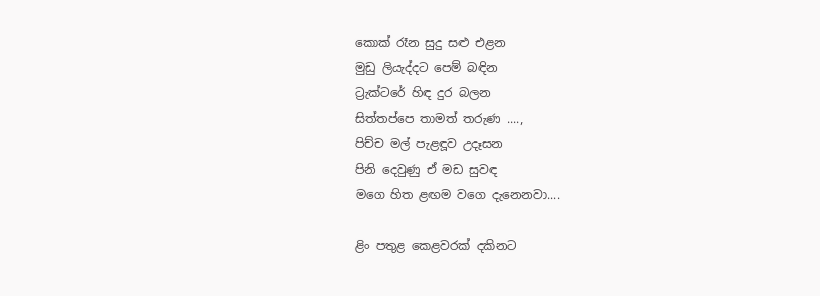කොක් රෑන සුදු සළු එළන
මුඩු ලියැද්දට පෙම් බඳින
ට්‍රැක්ටරේ හිඳ දුර බලන
සිත්තප්පෙ තාමත් තරුණ ....,
පිච්ච මල් පැළඳූව උදෑසන
පිනි දෙවුණු ඒ මඩ සුවඳ
මගෙ හිත ළඟම වගෙ දැනෙනවා....

ළිං පතුළ කෙළවරක් දකිනට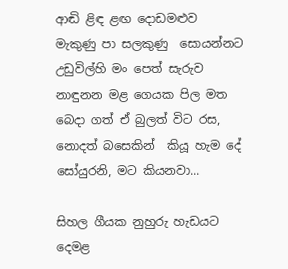ආඬි ළිඳ ළඟ දොඩමළුව
මැකුණු පා සලකුණු  සොයන්නට
උඩුවිල්හි මං පෙත් සැරුව
නාඳුනන මළ ගෙයක පිල මත
බෙදා ගත් ඒ බුලත් විට රස,
නොදත් බසෙකින්  කියූ හැම දේ
සෝයුරනි, මට කියනවා...

සිහල ගීයක නුහුරු හැඩයට
දෙමළ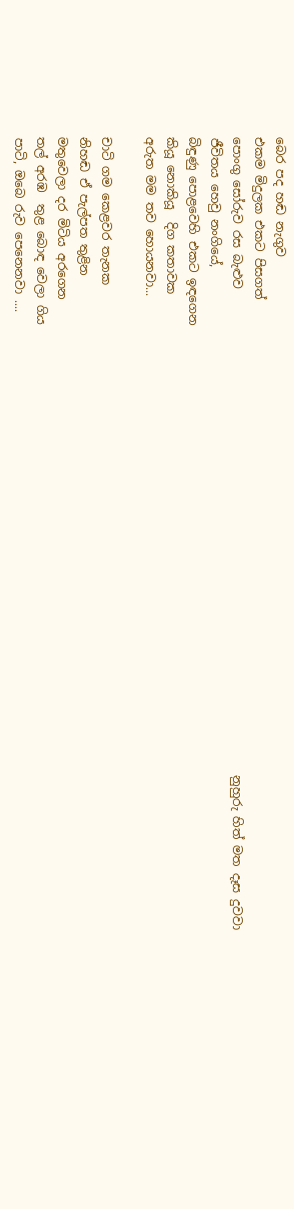බෙර පද හඬ නැගුව
එකම මිදුලක එකට පිසගත්
පොංගු සෝරුව රස බැළුව                                                                                 නුහුරු හිත් මත දෑස දුවවා
ජීවිතය හෙවු නංගියේ,
බිඳුණු පොළවෙහි එකට ඉඳගෙන
කියූ නොකියූ  දිග කතාවක
අරුත මම තව හොයනවා...

චාටි ගම කෙළවර තැනක
නිහඬ ඒ පැල්පත තුළින
මතුවෙලා දර මිටිය අරගෙන
තල් අරඹ  තුළ බොඳ වෙලා ගිය
පාටි, ඔබෙ රුව පෙනෙනවා ....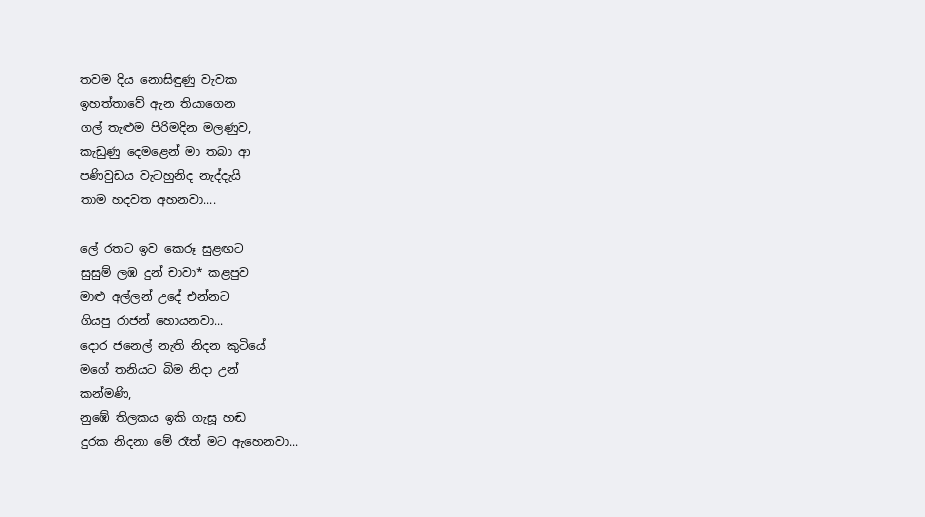තවම දිය නොසිඳුණු වැවක
ඉහත්තාවේ ඇන තියාගෙන
ගල් තැළුම පිරිමදින මලණුව,
කැඩුණු දෙමළෙන් මා තබා ආ
පණිවුඩය වැටහුනිද නැද්දැයි
තාම හදවත අහනවා....

ලේ රතට ඉව කෙරූ සුළඟට
සුසුම් ලඹ දුන් චාවා* කළපුව
මාළු අල්ලන් උදේ එන්නට
ගියපු රාජන් හොයනවා...
දොර ජනෙල් නැති නිදන කුටියේ
මගේ තනියට බිම නිදා උන්
කන්මණි,
නුඹේ තිලකය ඉකි ගැසූ හඬ
දුරක නිදනා මේ රෑත් මට ඇහෙනවා...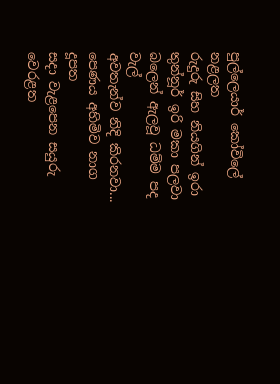පුල්ලෙයාර් කෝවිලේ නළලත
රුදුරු සිහ නියගින් ඉරා
තුන්නූර් ඉරි මකා පලවා
බලෙන් ඇලවූ ධම්ම පද වැල්
අවතැන්ව නිදි කිරනවා...
පෙණය අහිමිව නාග දූපත
සදා වැළපෙන සයුරු වෙරළත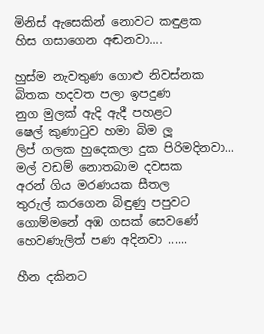මිනිස් ඇ‍සෙකින් නොවට කඳුළක
හිස ගසාගෙන අඬනවා....

හුස්ම නැවතුණ ගොළු නිවස්නක
බිතක හදවත පලා ඉපදුණ
නුග මුලක් ඇදි ඇදී පහළට
ෂෙල් කුණාටුව හමා බිම ලූ
ලිප් ගලක හු‍දෙකලා දුක පිරිමදිනවා...
මල් වඩම් නොතබාම දවසක
අරන් ගිය මරණයක සීතල
තුරුල් කරගෙන බිඳුණු පපුවට
ගොම්මනේ අඹ ගසක් සෙවණේ
හෙවණැලිත් පණ අදිනවා ......

හීන දකිනට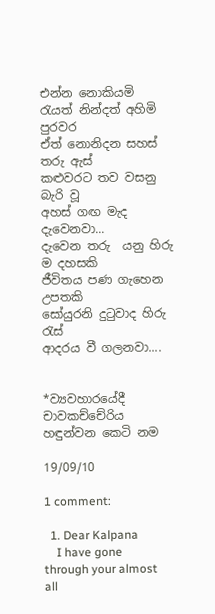එන්න නොකියමි
රැයත් නින්දත් අහිමි පුරවර
ඒත් නොනිදන සහස් තරු ඇස්
කළුවරට තව වසනු බැරි වූ
අහස් ගඟ මැද දැවෙනවා...
දැවෙන තරු  යනු හිරු ම දහසකි
ජීවිතය පණ ගැහෙන උපතකි
සෝයුරනි දුටුවාද හිරු රැස්
ආදරය වී ගලනවා....


*ව්‍යවහාරයේදී චාවකච්චේරිය හඳුන්වන කෙටි නම

19/09/10

1 comment:

  1. Dear Kalpana
    I have gone through your almost all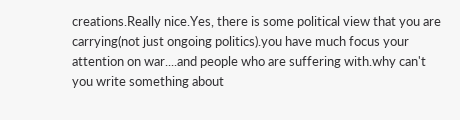creations.Really nice.Yes, there is some political view that you are carrying(not just ongoing politics).you have much focus your attention on war....and people who are suffering with.why can't you write something about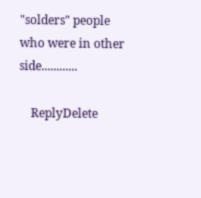"solders" people who were in other side............

    ReplyDelete